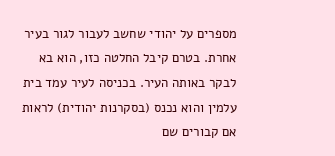מספרים על יהודי שחשב לעבור לגור בעיר אחרת. בטרם קיבל החלטה כזו, הוא בא לבקר באותה העיר. בכניסה לעיר עמד בית עלמין והוא נכנס (בסקרנות יהודית) לראות אם קבורים שם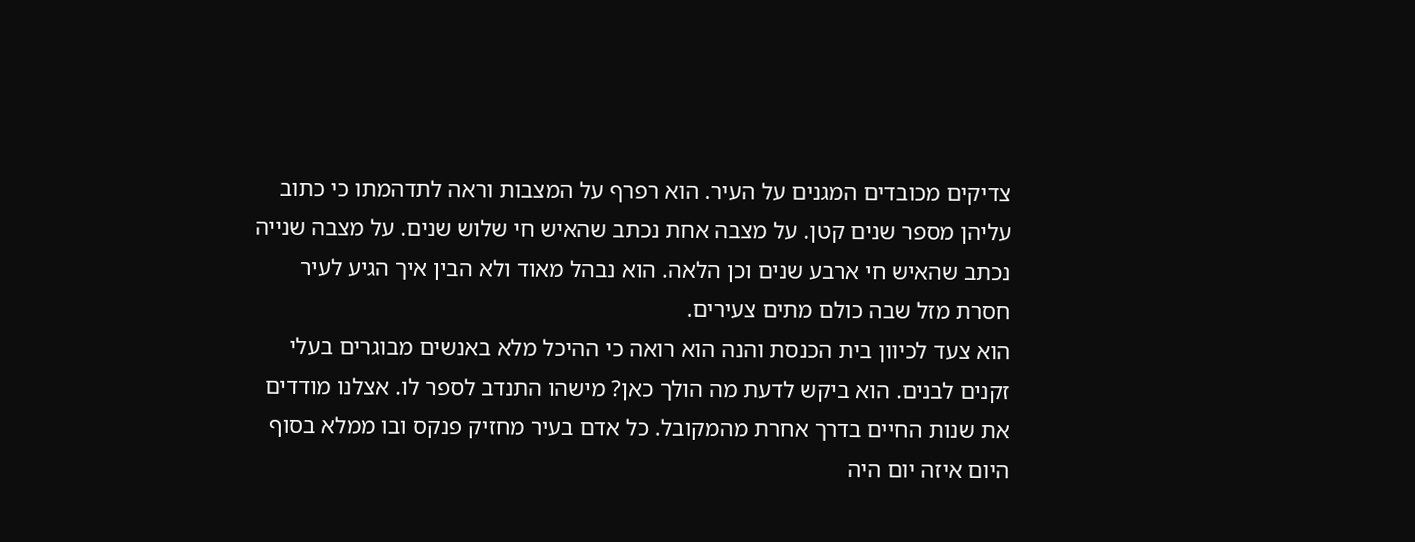צדיקים מכובדים המגנים על העיר. הוא רפרף על המצבות וראה לתדהמתו כי כתוב עליהן מספר שנים קטן. על מצבה אחת נכתב שהאיש חי שלוש שנים. על מצבה שנייה נכתב שהאיש חי ארבע שנים וכן הלאה. הוא נבהל מאוד ולא הבין איך הגיע לעיר חסרת מזל שבה כולם מתים צעירים.
הוא צעד לכיוון בית הכנסת והנה הוא רואה כי ההיכל מלא באנשים מבוגרים בעלי זקנים לבנים. הוא ביקש לדעת מה הולך כאן? מישהו התנדב לספר לו. אצלנו מודדים את שנות החיים בדרך אחרת מהמקובל. כל אדם בעיר מחזיק פנקס ובו ממלא בסוף היום איזה יום היה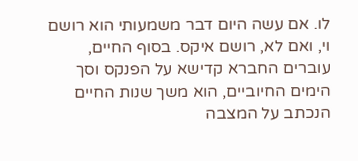לו. אם עשה היום דבר משמעותי הוא רושם וי, ואם לא, רושם איקס. בסוף החיים, עוברים החברא קדישא על הפנקס וסך הימים החיוביים, הוא משך שנות החיים הנכתב על המצבה